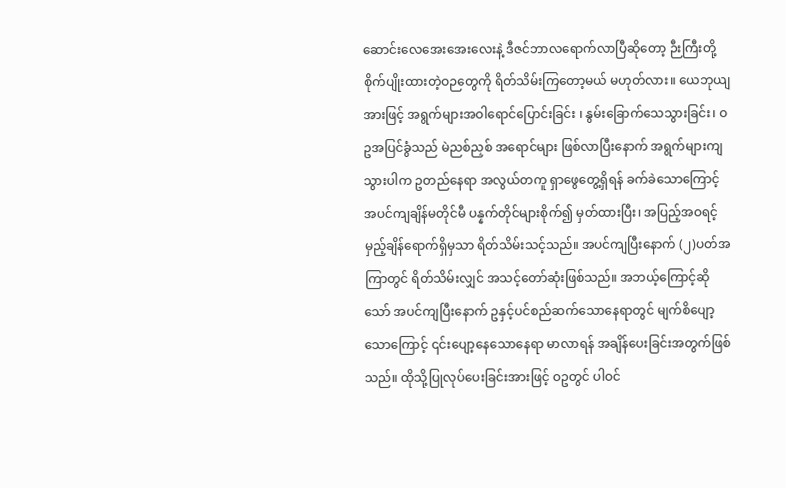ဆောင်းလေအေးအေးလေးနဲ့ ဒီဇင်ဘာလရောက်လာပြီဆိုတော့ ဉီးကြီးတို့စိုက်ပျိုးထားတဲ့ဝဉတွေကို ရိတ်သိမ်းကြတော့မယ် မဟုတ်လား။ ယေဘုယျအားဖြင့် အရွက်များအဝါရောင်ပြောင်းခြင်း ၊ နွမ်းခြောက်သေသွားခြင်း၊ ဝဥအပြင်ခွံသည် မဲညစ်ညှစ် အရောင်များ ဖြစ်လာပြီးနောက် အရွက်များကျသွားပါက ဥတည်နေရာ အလွယ်တကူ ရှာဖွေတွေ့ရှိရန် ခက်ခဲသောကြောင့် အပင်ကျချိန်မတိုင်မီ ပန္နက်တိုင်များစိုက်၍ မှတ်ထားပြီး၊ အပြည့်အဝရင့်မှည့်ချိန်ရောက်ရှိမှသာ ရိတ်သိမ်းသင့်သည်။ အပင်ကျပြီးနောက် (၂)ပတ်အကြာတွင် ရိတ်သိမ်းလျှင် အသင့်တော်ဆုံးဖြစ်သည်။ အဘယ့်ကြောင့်ဆိုသော် အပင်ကျပြီးနောက် ဥနှင့်ပင်စည်ဆက်သောနေရာတွင် မျက်စိပျော့သောကြောင့် ၎င်းပျော့နေသောနေရာ မာလာရန် အချိန်ပေးခြင်းအတွက်ဖြစ်သည်။ ထိုသို့ပြုလုပ်ပေးခြင်းအားဖြင့် ဝဥတွင် ပါဝင်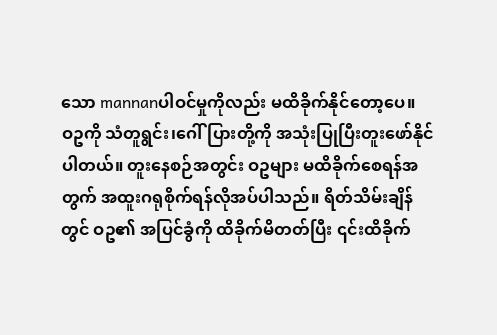သော mannanပါဝင်မှုကိုလည်း မထိခိုက်နိုင်တော့ပေ။
ဝဥကို သံတူရွင်း၊ဂေါ်ပြားတို့ကို အသုံးပြုပြီးတူးဖော်နိုင်ပါတယ်။ တူးနေစဉ်အတွင်း ဝဥများ မထိခိုက်စေရန်အတွက် အထူးဂရုစိုက်ရန်လိုအပ်ပါသည်။ ရိတ်သိမ်းချိန်တွင် ဝဥ၏ အပြင်ခွံကို ထိခိုက်မိတတ်ပြီး ၎င်းထိခိုက်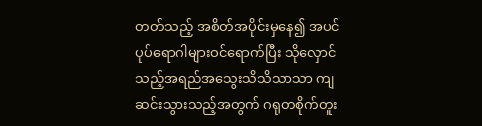တတ်သည့် အစိတ်အပိုင်းမှနေ၍ အပင်ပုပ်ရောဂါများဝင်ရောက်ပြီး သိုလှောင်သည့်အရည်အသွေးသိသိသာသာ ကျဆင်းသွားသည့်အတွက် ဂရုတစိုက်တူး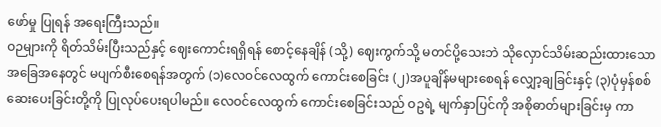ဖော်မှု ပြုရန် အရေးကြီးသည်။
ဝဉများကို ရိတ်သိမ်းပြီးသည်နှင့် ဈေးကောင်းရရှိရန် စောင့်နေချိန် (သို့) ဈေးကွက်သို့ မတင်ပို့သေးဘဲ သိုလှောင်သိမ်းဆည်းထားသော အခြေအနေတွင် မပျက်စီးစေရန်အတွက် (၁)လေဝင်လေထွက် ကောင်းစေခြင်း (၂)အပူချိန်မများစေရန် လျှော့ချခြင်းနှင့် (၃)ပုံမှန်စစ်ဆေးပေးခြင်းတို့ကို ပြုလုပ်ပေးရပါမည်။ လေဝင်လေထွက် ကောင်းစေခြင်းသည် ဝဥရဲ့ မျက်နှာပြင်ကို အစိုဓာတ်များခြင်းမှ ကာ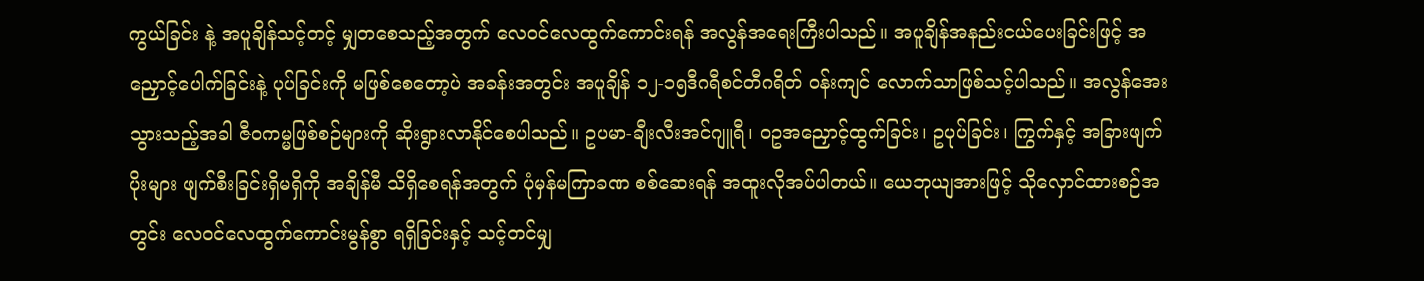ကွယ်ခြင်း နဲ့ အပူချိန်သင့်တင့် မျှတစေသည့်အတွက် လေဝင်လေထွက်ကောင်းရန် အလွန်အရေးကြီးပါသည်။ အပူချိန်အနည်းငယ်ပေးခြင်းဖြင့် အညှောင့်ပေါက်ခြင်းနဲ့ ပုပ်ခြင်းကို မဖြစ်စေတော့ပဲ အခန်းအတွင်း အပူချိန် ၁၂-၁၅ဒီဂရီစင်တီဂရိတ် ဝန်းကျင် လောက်သာဖြစ်သင့်ပါသည်။ အလွန်အေးသွားသည့်အခါ ဇီဝကမ္မဖြစ်စဉ်များကို ဆိုးရွားလာနိုင်စေပါသည်။ ဥပမာ-ချီးလီးအင်ဂျူရီ၊ ဝဥအညှောင့်ထွက်ခြင်း၊ ဥပုပ်ခြင်း၊ ကြွက်နှင့် အခြားဖျက်ပိုးများ ဖျက်စီးခြင်းရှိမရှိကို အချိန်မီ သိရှိစေရန်အတွက် ပုံမှန်မကြာခဏ စစ်ဆေးရန် အထူးလိုအပ်ပါတယ်။ ယေဘုယျအားဖြင့် သိုလှောင်ထားစဉ်အတွင်း လေဝင်လေထွက်ကောင်းမွန်စွာ ရရှိခြင်းနှင့် သင့်တင်မျှ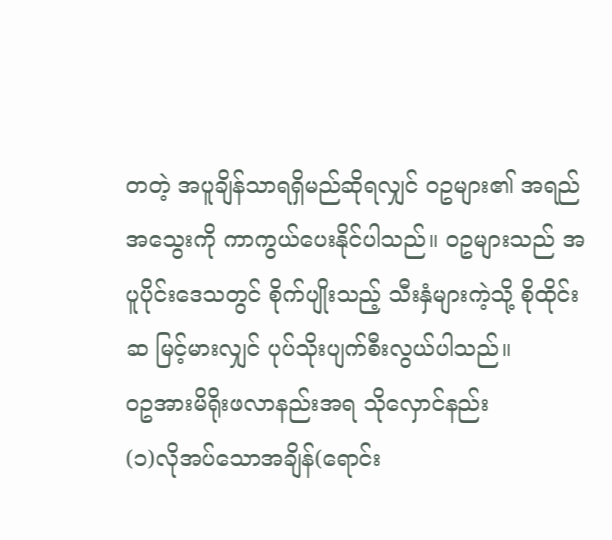တတဲ့ အပူချိန်သာရရှိမည်ဆိုရလျှင် ဝဥများ၏ အရည်အသွေးကို ကာကွယ်ပေးနိုင်ပါသည်။ ဝဥများသည် အပူပိုင်းဒေသတွင် စိုက်ပျိုးသည့် သီးနှံများကဲ့သို့ စိုထိုင်းဆ မြင့်မားလျှင် ပုပ်သိုးပျက်စီးလွယ်ပါသည်။
ဝဥအားမိရိုးဖလာနည်းအရ သိုလှောင်နည်း
(၁)လိုအပ်သောအချိန်(ရောင်း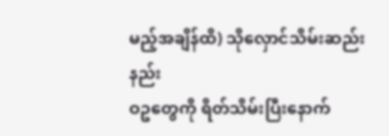မည့်အချိန်ထိ) သိုလှောင်သိမ်းဆည်းနည်း
ဝဥတွေကို ရိတ်သိမ်းပြီးနောက်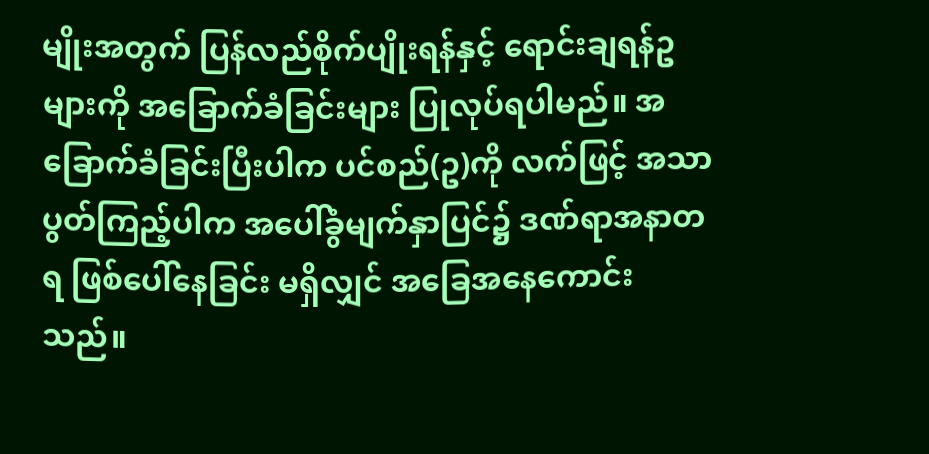မျိုးအတွက် ပြန်လည်စိုက်ပျိုးရန်နှင့် ရောင်းချရန်ဥများကို အခြောက်ခံခြင်းများ ပြုလုပ်ရပါမည်။ အခြောက်ခံခြင်းပြီးပါက ပင်စည်(ဥ)ကို လက်ဖြင့် အသာပွတ်ကြည့်ပါက အပေါ်ခွံမျက်နှာပြင်၌ ဒဏ်ရာအနာတရ ဖြစ်ပေါ်နေခြင်း မရှိလျှင် အခြေအနေကောင်းသည်။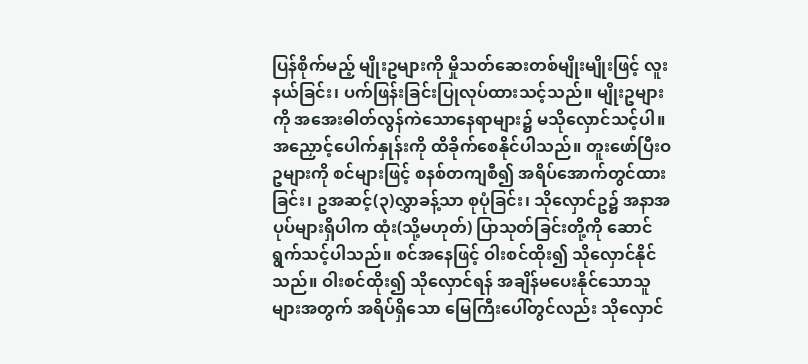ပြန်စိုက်မည့် မျိုးဥများကို မှိုသတ်ဆေးတစ်မျိုးမျိုးဖြင့် လူးနယ်ခြင်း၊ ပက်ဖြန်းခြင်းပြုလုပ်ထားသင့်သည်။ မျိုးဥများကို အအေးဓါတ်လွန်ကဲသောနေရာများ၌ မသိုလှောင်သင့်ပါ။ အညှောင့်ပေါက်နှုန်းကို ထိခိုက်စေနိုင်ပါသည်။ တူးဖော်ပြီးဝဥများကို စင်များဖြင့် စနစ်တကျစီ၍ အရိပ်အောက်တွင်ထားခြင်း၊ ဥအဆင့်(၃)လွှာခန့်သာ စုပုံခြင်း၊ သိုလှောင်ဥ၌ အနာအပုပ်များရှိပါက ထုံး(သို့မဟုတ်) ပြာသုတ်ခြင်းတို့ကို ဆောင်ရွက်သင့်ပါသည်။ စင်အနေဖြင့် ဝါးစင်ထိုး၍ သိုလှောင်နိုင်သည်။ ဝါးစင်ထိုး၍ သိုလှောင်ရန် အချိန်မပေးနိုင်သောသူများအတွက် အရိပ်ရှိသော မြေကြီးပေါ်တွင်လည်း သိုလှောင်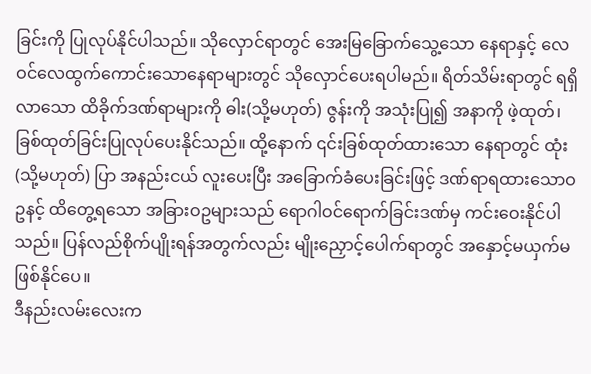ခြင်းကို ပြုလုပ်နိုင်ပါသည်။ သိုလှောင်ရာတွင် အေးမြခြောက်သွေ့သော နေရာနှင့် လေဝင်လေထွက်ကောင်းသောနေရာများတွင် သိုလှောင်ပေးရပါမည်။ ရိတ်သိမ်းရာတွင် ရရှိလာသော ထိခိုက်ဒဏ်ရာများကို ဓါး(သို့မဟုတ်) ဇွန်းကို အသုံးပြု၍ အနာကို ဖဲ့ထုတ်၊ ခြစ်ထုတ်ခြင်းပြုလုပ်ပေးနိုင်သည်။ ထို့နောက် ၎င်းခြစ်ထုတ်ထားသော နေရာတွင် ထုံး(သို့မဟုတ်) ပြာ အနည်းငယ် လူးပေးပြီး အခြောက်ခံပေးခြင်းဖြင့် ဒဏ်ရာရထားသောဝဥနင့် ထိတွေ့ရသော အခြားဝဥများသည် ရောဂါဝင်ရောက်ခြင်းဒဏ်မှ ကင်းဝေးနိုင်ပါသည်။ ပြန်လည်စိုက်ပျိုးရန်အတွက်လည်း မျိုးညှောင့်ပေါက်ရာတွင် အနှောင့်မယှက်မဖြစ်နိုင်ပေ။
ဒီနည်းလမ်းလေးက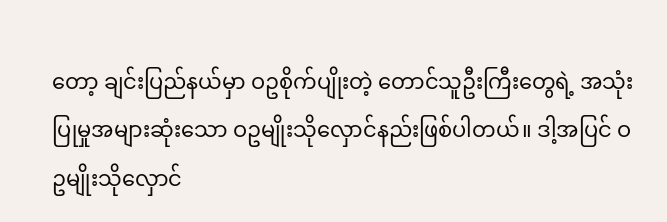တော့ ချင်းပြည်နယ်မှာ ဝဥစိုက်ပျိုးတဲ့ တောင်သူဦးကြီးတွေရဲ့ အသုံးပြုမှုအများဆုံးသော ဝဥမျိုးသိုလှောင်နည်းဖြစ်ပါတယ်။ ဒါ့အပြင် ဝဥမျိုးသိုလှောင်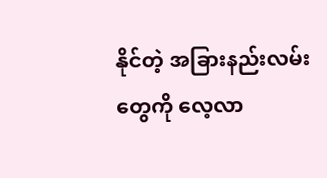နိုင်တဲ့ အခြားနည်းလမ်းတွေကို လေ့လာ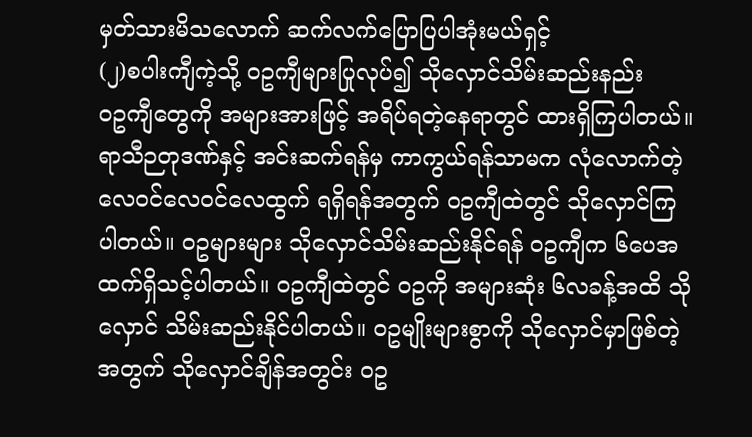မှတ်သားမိသလောက် ဆက်လက်ပြောပြပါအုံးမယ်ရှင့်
(၂)စပါးကျီကဲ့သို့ ဝဥကျီများပြုလုပ်၍ သိုလှောင်သိမ်းဆည်းနည်း
ဝဥကျီတွေကို အများအားဖြင့် အရိပ်ရတဲ့နေရာတွင် ထားရှိကြပါတယ်။ ရာသီဉတုဒဏ်နှင့် အင်းဆက်ရန်မှ ကာကွယ်ရန်သာမက လုံလောက်တဲ့လေဝင်လေဝင်လေထွက် ရရှိရန်အတွက် ဝဥကျီထဲတွင် သိုလှောင်ကြပါတယ်။ ဝဥများများ သိုလှောင်သိမ်းဆည်းနိုင်ရန် ဝဥကျီက ၆ပေအထက်ရှိသင့်ပါတယ်။ ဝဥကျီထဲတွင် ဝဥကို အများဆုံး ၆လခန့်အထိ သိုလှောင် သိမ်းဆည်းနိုင်ပါတယ်။ ဝဥမျိုးများစွာကို သိုလှောင်မှာဖြစ်တဲ့အတွက် သိုလှောင်ချိန်အတွင်း ဝဥ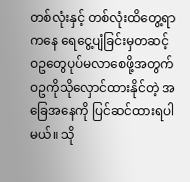တစ်လုံးနှင့် တစ်လုံးထိတွေ့ရာကနေ ရေငွေ့ပျံခြင်းမှတဆင့် ဝဥတွေပုပ်မလာစေဖို့အတွက် ဝဥကိုသိုလှောင်ထားနိုင်တဲ့ အခြေအနေကို ပြင်ဆင်ထားရပါမယ်။ သို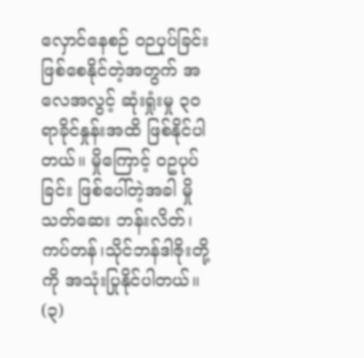လှောင်နေစဉ် ဝဉပုပ်ခြင်းဖြစ်စေနိုင်တဲ့အတွက် အလေအလွင့် ဆုံးရှုံးမှု ၃၀ ရာခိုင်နှုန်းအထိ ဖြစ်နိုင်ပါတယ်။ မှိုကြောင့် ဝဥပုပ်ခြင်း ဖြစ်ပေါ်တဲ့အခါ မှိုသတ်ဆေး ဘန်းလိတ်၊ကပ်တန်၊သိုင်ဘန်ဒါဇိုးတို့ကို အသုံးပြုနိုင်ပါတယ်။
(၃)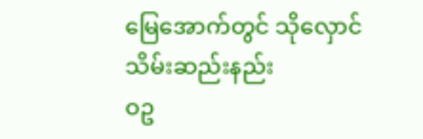မြေအောက်တွင် သိုလှောင်သိမ်းဆည်းနည်း
ဝဥ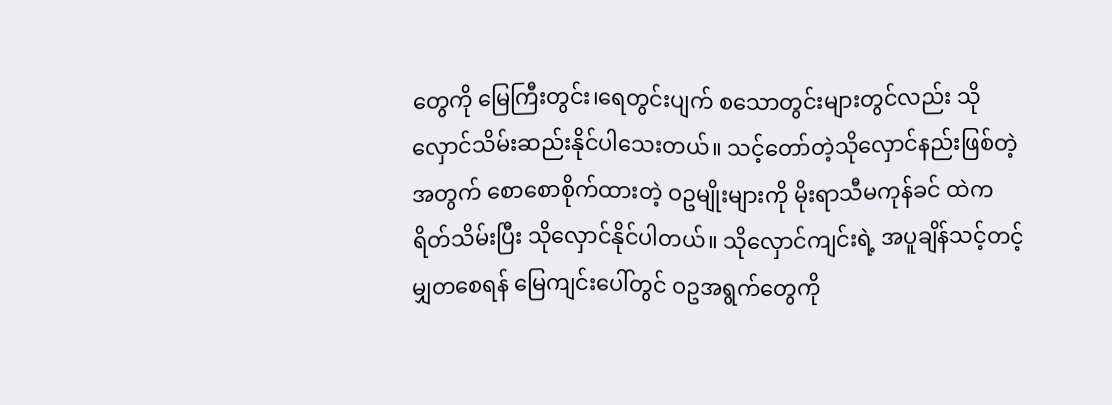တွေကို မြေကြီးတွင်း၊ရေတွင်းပျက် စသောတွင်းများတွင်လည်း သိုလှောင်သိမ်းဆည်းနိုင်ပါသေးတယ်။ သင့်တော်တဲ့သိုလှောင်နည်းဖြစ်တဲ့အတွက် စောစောစိုက်ထားတဲ့ ဝဥမျိုးများကို မိုးရာသီမကုန်ခင် ထဲက ရိတ်သိမ်းပြီး သိုလှောင်နိုင်ပါတယ်။ သိုလှောင်ကျင်းရဲ့ အပူချိန်သင့်တင့်မျှတစေရန် မြေကျင်းပေါ်တွင် ဝဥအရွက်တွေကို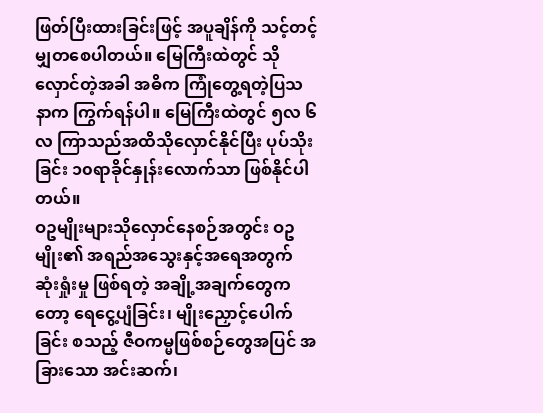ဖြတ်ပြီးထားခြင်းဖြင့် အပူချိန်ကို သင့်တင့်မျှတစေပါတယ်။ မြေကြီးထဲတွင် သိုလှောင်တဲ့အခါ အဓိက ကြုံတွေ့ရတဲ့ပြသနာက ကြွက်ရန်ပါ။ မြေကြီးထဲတွင် ၅လ ၆လ ကြာသည်အထိသိုလှောင်နိုင်ပြီး ပုပ်သိုးခြင်း ၁၀ရာခိုင်နှုန်းလောက်သာ ဖြစ်နိုင်ပါတယ်။
ဝဥမျိုးများသိုလှောင်နေစဉ်အတွင်း ဝဥမျိုး၏ အရည်အသွေးနှင့်အရေအတွက် ဆုံးရှုံးမှု ဖြစ်ရတဲ့ အချို့အချက်တွေကတော့ ရေငွေ့ပျံခြင်း၊ မျိုးညှောင့်ပေါက်ခြင်း စသည့် ဇီဝကမ္မဖြစ်စဉ်တွေအပြင် အခြားသော အင်းဆက်၊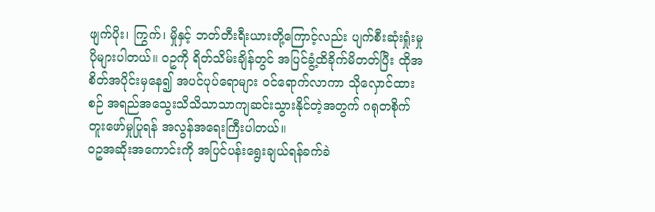ဖျက်ပိုး၊ ကြွက်၊ မှိုနှင့် ဘတ်တီးရီးယားတို့ကြောင့်လည်း ပျက်စီးဆုံးရှုံးမှု ပိုများပါတယ်။ ဝဥကို ရိတ်သိမ်းချိန်တွင် အပြင်ခွံ့ထိခိုက်မိတတ်ပြီး ထိုအစိတ်အပိုင်းမှနေ၍ အပင်ပုပ်ရောများ ဝင်ရောက်လာကာ သိုလှောင်ထားစဉ် အရည်အသွေးသိသိသာသာကျဆင်းသွားနိုင်တဲ့အတွက် ဂရုတစိုက် တူးဖော်မှုပြုရန် အလွန်အရေးကြီးပါတယ်။
ဝဥအဆိုးအကောင်းကို အပြင်ပန်းရွေးချယ်ရန်ခက်ခဲ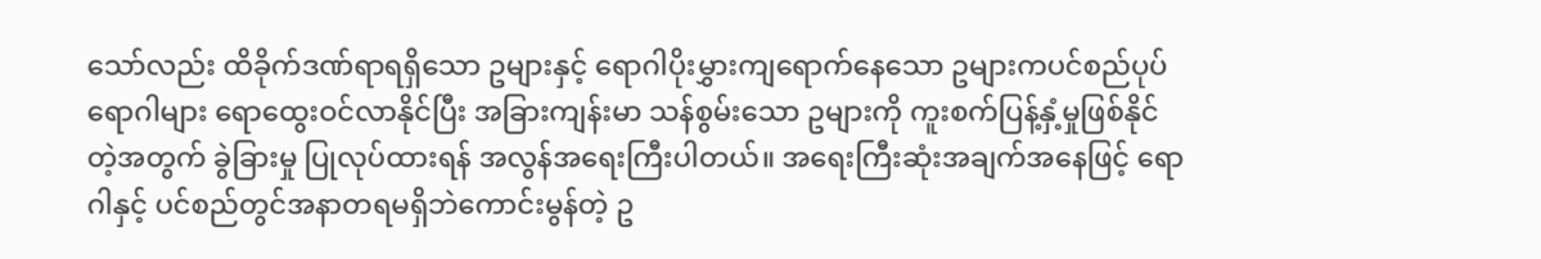သော်လည်း ထိခိုက်ဒဏ်ရာရရှိသော ဥများနှင့် ရောဂါပိုးမွှားကျရောက်နေသော ဥများကပင်စည်ပုပ်ရောဂါများ ရောထွေးဝင်လာနိုင်ပြီး အခြားကျန်းမာ သန်စွမ်းသော ဥများကို ကူးစက်ပြန့်နှံ့မှုဖြစ်နိုင်တဲ့အတွက် ခွဲခြားမှု ပြုလုပ်ထားရန် အလွန်အရေးကြီးပါတယ်။ အရေးကြီးဆုံးအချက်အနေဖြင့် ရောဂါနှင့် ပင်စည်တွင်အနာတရမရှိဘဲကောင်းမွန်တဲ့ ဥ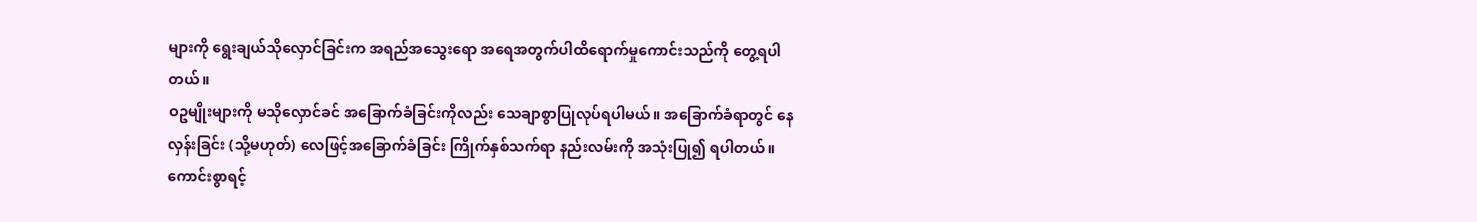များကို ရွေးချယ်သိုလှောင်ခြင်းက အရည်အသွေးရော အရေအတွက်ပါထိရောက်မှုကောင်းသည်ကို တွေ့ရပါတယ်။
ဝဥမျိုးများကို မသိုလှောင်ခင် အခြောက်ခံခြင်းကိုလည်း သေချာစွာပြုလုပ်ရပါမယ်။ အခြောက်ခံရာတွင် နေလှန်းခြင်း (သို့မဟုတ်) လေဖြင့်အခြောက်ခံခြင်း ကြိုက်နှစ်သက်ရာ နည်းလမ်းကို အသုံးပြု၍ ရပါတယ်။ကောင်းစွာရင့်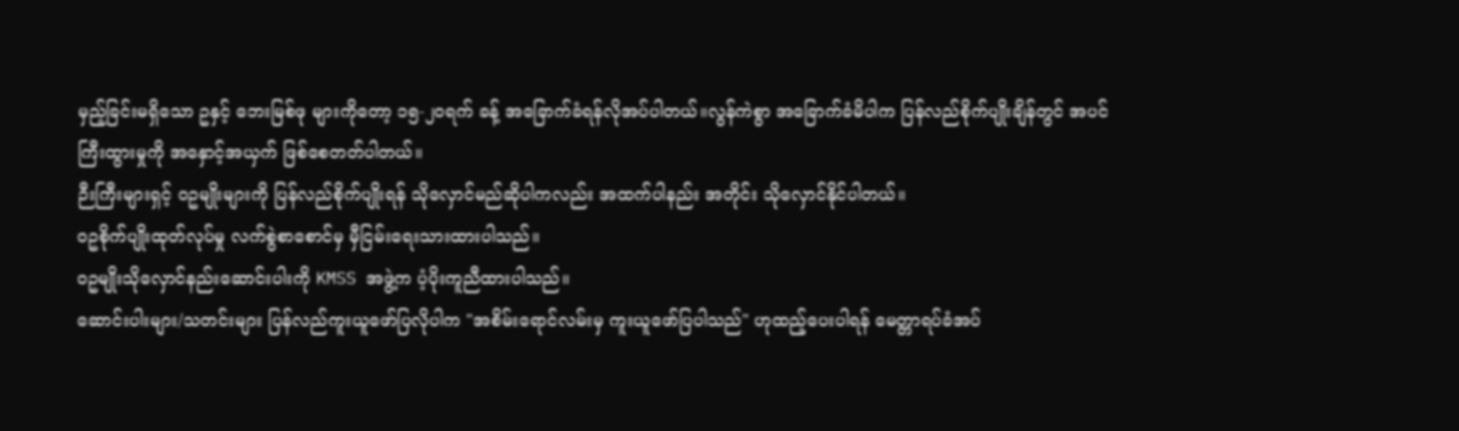မှည့်ခြင်းမရှိသော ဥနှင့် ဘေးမြစ်ဖု များကိုတော့ ၁၅-၂၀ရက် ခန့် အခြောက်ခံရန်လိုအပ်ပါတယ်။လွန်ကဲစွာ အခြောက်ခံမိပါက ပြန်လည်စိုက်ပျိုးချိန်တွင် အပင်ကြီးထွားမှုကို အနှောင့်အယှက် ဖြစ်စေတတ်ပါတယ်။
ဉီးကြီးများရှင့် ဝဥမျိုးများကို ပြန်လည်စိုက်ပျိုးရန် သိုလှောင်မည်ဆိုပါကလည်း အထက်ပါနည်း အတိုင်း သိုလှောင်နိုင်ပါတယ်။
ဝဥစိုက်ပျိုးထုတ်လုပ်မှု လက်စွဲစာစောင်မှ မှီငြမ်းရေးသားထားပါသည်။
ဝဥမျိုးသိုလှောင်နည်းဆောင်းပါးကို KMSS အဖွဲ့က ပံ့ပိုးကူညီထားပါသည်။
ဆောင်းပါးများ/သတင်းများ ပြန်လည်ကူးယူဖော်ပြလိုပါက "အစိမ်းရောင်လမ်းမှ ကူးယူဖော်ပြပါသည်" ဟုထည့်ပေးပါရန် မေတ္တာရပ်ခံအပ်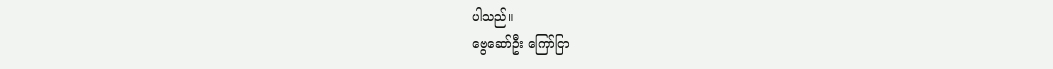ပါသည်။
ဗွေဆော်ဦး ကြော်ငြာ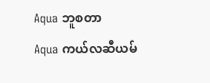Aqua ဘူစတာ
Aqua ကယ်လဆီယမ်